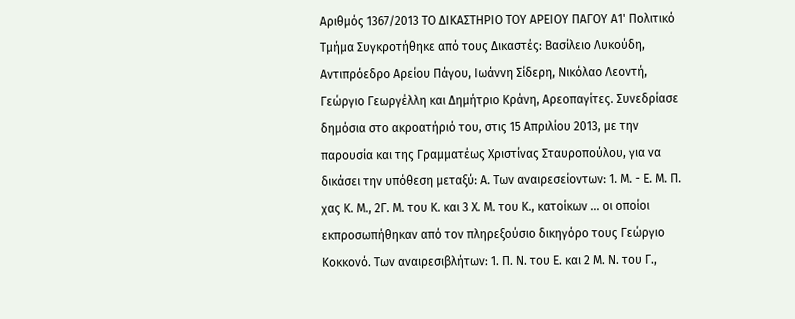Αριθμός 1367/2013 ΤΟ ΔΙΚΑΣΤΗΡΙΟ ΤΟΥ ΑΡΕΙΟΥ ΠΑΓΟΥ Α1' Πολιτικό Τμήμα Συγκροτήθηκε από τους Δικαστές: Βασίλειο Λυκούδη, Αντιπρόεδρο Αρείου Πάγου, Ιωάννη Σίδερη, Νικόλαο Λεοντή, Γεώργιο Γεωργέλλη και Δημήτριο Κράνη, Αρεοπαγίτες. Συνεδρίασε δημόσια στο ακροατήριό του, στις 15 Απριλίου 2013, με την παρουσία και της Γραμματέως Χριστίνας Σταυροπούλου, για να δικάσει την υπόθεση μεταξύ: Α. Των αναιρεσείοντων: 1. Μ. - Ε. Μ. Π. χας Κ. Μ., 2Γ. Μ. του Κ. και 3 Χ. Μ. του Κ., κατοίκων ... οι οποίοι εκπροσωπήθηκαν από τον πληρεξούσιο δικηγόρο τους Γεώργιο Κοκκονό. Των αναιρεσιβλήτων: 1. Π. Ν. του Ε. και 2 Μ. Ν. του Γ.,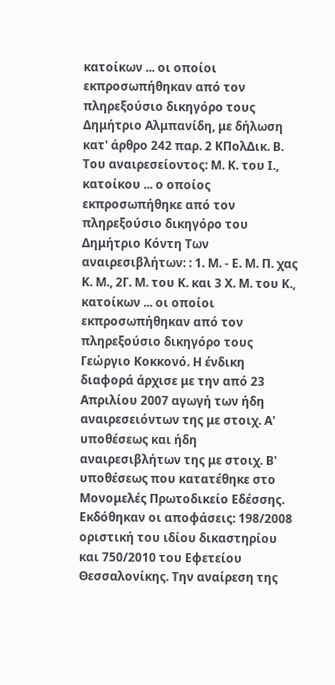κατοίκων ... οι οποίοι εκπροσωπήθηκαν από τον πληρεξούσιο δικηγόρο τους Δημήτριο Αλμπανίδη, με δήλωση κατ' άρθρο 242 παρ. 2 ΚΠολΔικ. Β. Του αναιρεσείοντος: Μ. Κ. του Ι., κατοίκου ... ο οποίος εκπροσωπήθηκε από τον πληρεξούσιο δικηγόρο του Δημήτριο Κόντη Των αναιρεσιβλήτων: : 1. Μ. - Ε. Μ. Π. χας Κ. Μ., 2Γ. Μ. του Κ. και 3 Χ. Μ. του Κ., κατοίκων ... οι οποίοι εκπροσωπήθηκαν από τον πληρεξούσιο δικηγόρο τους Γεώργιο Κοκκονό. Η ένδικη διαφορά άρχισε με την από 23 Απριλίου 2007 αγωγή των ήδη αναιρεσειόντων της με στοιχ. Α' υποθέσεως και ήδη αναιρεσιβλήτων της με στοιχ. Β' υποθέσεως που κατατέθηκε στο Μονομελές Πρωτοδικείο Εδέσσης. Εκδόθηκαν οι αποφάσεις: 198/2008 οριστική του ιδίου δικαστηρίου και 750/2010 του Εφετείου Θεσσαλονίκης. Την αναίρεση της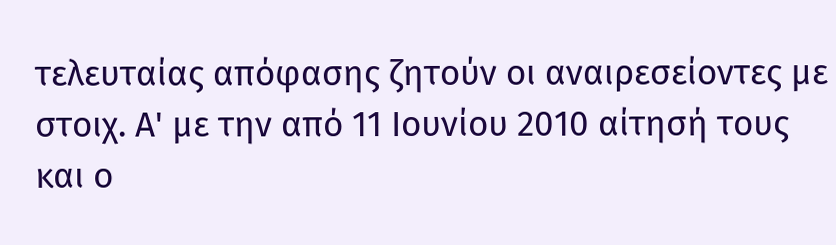τελευταίας απόφασης ζητούν οι αναιρεσείοντες με στοιχ. Α' με την από 11 Ιουνίου 2010 αίτησή τους και ο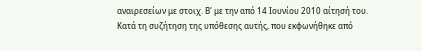αναιρεσείων με στοιχ. Β' με την από 14 Ιουνίου 2010 αίτησή του. Κατά τη συζήτηση της υπόθεσης αυτής, που εκφωνήθηκε από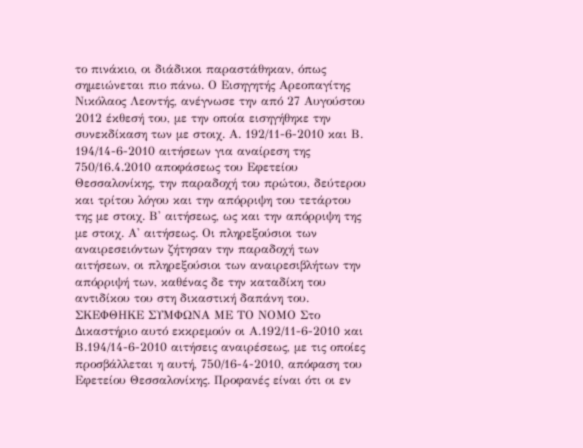το πινάκιο, οι διάδικοι παραστάθηκαν, όπως σημειώνεται πιο πάνω. Ο Εισηγητής Αρεοπαγίτης Νικόλαος Λεοντής, ανέγνωσε την από 27 Αυγούστου 2012 έκθεσή του, με την οποία εισηγήθηκε την συνεκδίκαση των με στοιχ. Α. 192/11-6-2010 και Β. 194/14-6-2010 αιτήσεων για αναίρεση της 750/16.4.2010 αποφάσεως του Εφετείου Θεσσαλονίκης, την παραδοχή του πρώτου, δεύτερου και τρίτου λόγου και την απόρριψη του τετάρτου της με στοιχ. Β' αιτήσεως, ως και την απόρριψη της με στοιχ. Α' αιτήσεως. Οι πληρεξούσιοι των αναιρεσειόντων ζήτησαν την παραδοχή των αιτήσεων, οι πληρεξούσιοι των αναιρεσιβλήτων την απόρριψή των, καθένας δε την καταδίκη του αντιδίκου του στη δικαστική δαπάνη του. ΣΚΕΦΘΗΚΕ ΣΥΜΦΩΝΑ ΜΕ ΤΟ ΝΟΜΟ Στο Δικαστήριο αυτό εκκρεμούν οι Α.192/11-6-2010 και Β.194/14-6-2010 αιτήσεις αναιρέσεως, με τις οποίες προσβάλλεται η αυτή, 750/16-4-2010, απόφαση του Εφετείου Θεσσαλονίκης. Προφανές είναι ότι οι εν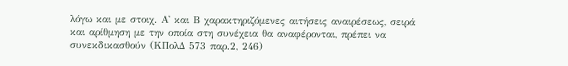λόγω και με στοιχ. Α' και Β χαρακτηριζόμενες αιτήσεις αναιρέσεως, σειρά και αρίθμηση με την οποία στη συνέχεια θα αναφέρονται, πρέπει να συνεκδικασθούν (ΚΠολΔ 573 παρ.2, 246)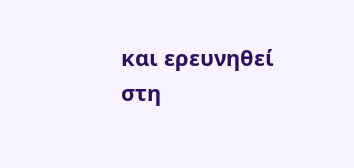και ερευνηθεί στη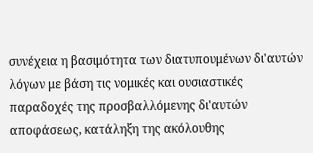συνέχεια η βασιμότητα των διατυπουμένων δι'αυτών λόγων με βάση τις νομικές και ουσιαστικές παραδοχές της προσβαλλόμενης δι'αυτών αποφάσεως, κατάληξη της ακόλουθης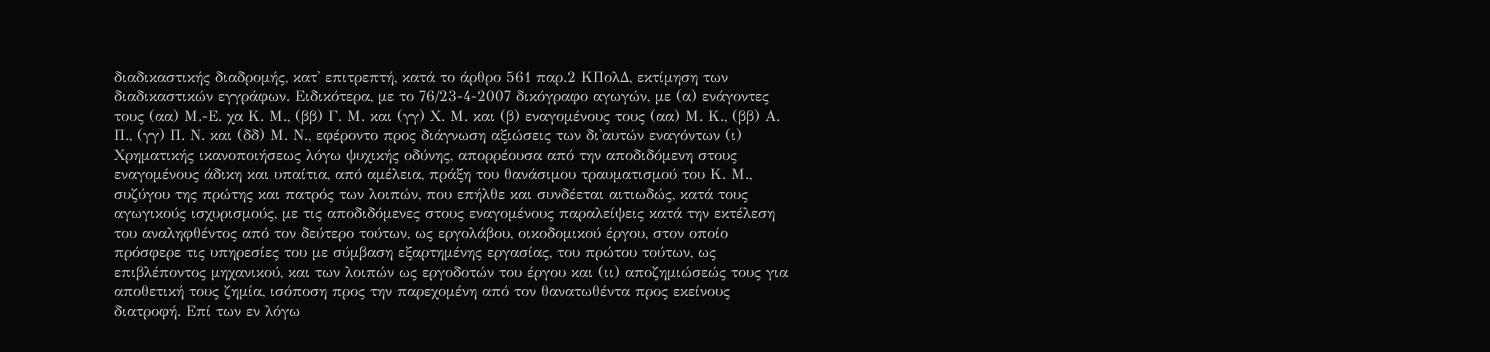διαδικαστικής διαδρομής, κατ' επιτρεπτή, κατά το άρθρο 561 παρ.2 ΚΠολΔ, εκτίμηση των διαδικαστικών εγγράφων. Ειδικότερα, με το 76/23-4-2007 δικόγραφο αγωγών, με (α) ενάγοντες τους (αα) Μ.-Ε. χα Κ. Μ., (ββ) Γ. Μ. και (γγ) Χ. Μ. και (β) εναγομένους τους (αα) Μ. Κ., (ββ) Α. Π., (γγ) Π. Ν. και (δδ) Μ. Ν., εφέροντο προς διάγνωση αξιώσεις των δι'αυτών εναγόντων (ι) Χρηματικής ικανοποιήσεως λόγω ψυχικής οδύνης, απορρέουσα από την αποδιδόμενη στους εναγομένους άδικη και υπαίτια, από αμέλεια, πράξη του θανάσιμου τραυματισμού του Κ. Μ., συζύγου της πρώτης και πατρός των λοιπών, που επήλθε και συνδέεται αιτιωδώς, κατά τους αγωγικούς ισχυρισμούς, με τις αποδιδόμενες στους εναγομένους παραλείψεις κατά την εκτέλεση του αναληφθέντος από τον δεύτερο τούτων, ως εργολάβου, οικοδομικού έργου, στον οποίο πρόσφερε τις υπηρεσίες του με σύμβαση εξαρτημένης εργασίας, του πρώτου τούτων, ως επιβλέποντος μηχανικού, και των λοιπών ως εργοδοτών του έργου και (ιι) αποζημιώσεώς τους για αποθετική τους ζημία, ισόποση προς την παρεχομένη από τον θανατωθέντα προς εκείνους διατροφή. Επί των εν λόγω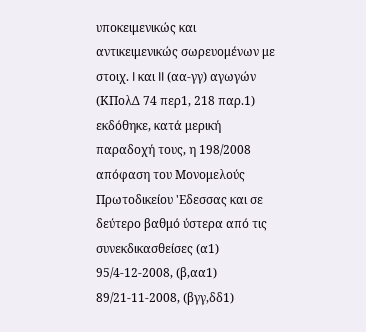υποκειμενικώς και αντικειμενικώς σωρευομένων με στοιχ. I και II (αα-γγ) αγωγών (ΚΠολΔ 74 περ1, 218 παρ.1) εκδόθηκε, κατά μερική παραδοχή τους, η 198/2008 απόφαση του Μονομελούς Πρωτοδικείου 'Εδεσσας και σε δεύτερο βαθμό ύστερα από τις συνεκδικασθείσες (α1) 95/4-12-2008, (β,αα1) 89/21-11-2008, (βγγ,δδ1)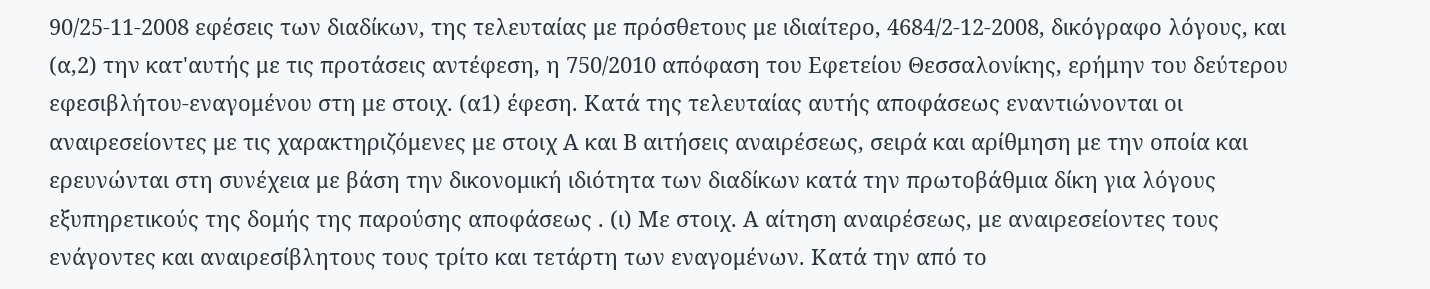90/25-11-2008 εφέσεις των διαδίκων, της τελευταίας με πρόσθετους με ιδιαίτερο, 4684/2-12-2008, δικόγραφο λόγους, και (α,2) την κατ'αυτής με τις προτάσεις αντέφεση, η 750/2010 απόφαση του Εφετείου Θεσσαλονίκης, ερήμην του δεύτερου εφεσιβλήτου-εναγομένου στη με στοιχ. (α1) έφεση. Κατά της τελευταίας αυτής αποφάσεως εναντιώνονται οι αναιρεσείοντες με τις χαρακτηριζόμενες με στοιχ Α και Β αιτήσεις αναιρέσεως, σειρά και αρίθμηση με την οποία και ερευνώνται στη συνέχεια με βάση την δικονομική ιδιότητα των διαδίκων κατά την πρωτοβάθμια δίκη για λόγους εξυπηρετικούς της δομής της παρούσης αποφάσεως . (ι) Με στοιχ. Α αίτηση αναιρέσεως, με αναιρεσείοντες τους ενάγοντες και αναιρεσίβλητους τους τρίτο και τετάρτη των εναγομένων. Κατά την από το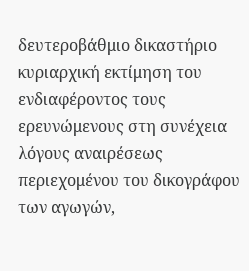δευτεροβάθμιο δικαστήριο κυριαρχική εκτίμηση του ενδιαφέροντος τους ερευνώμενους στη συνέχεια λόγους αναιρέσεως περιεχομένου του δικογράφου των αγωγών,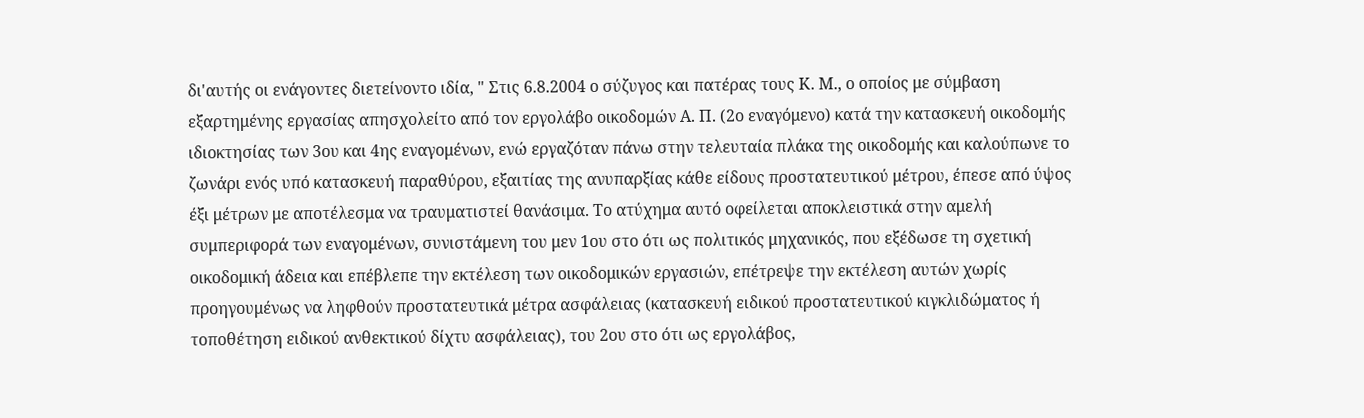δι'αυτής οι ενάγοντες διετείνοντο ιδία, " Στις 6.8.2004 ο σύζυγος και πατέρας τους Κ. Μ., ο οποίος με σύμβαση εξαρτημένης εργασίας απησχολείτο από τον εργολάβο οικοδομών Α. Π. (2ο εναγόμενο) κατά την κατασκευή οικοδομής ιδιοκτησίας των 3ου και 4ης εναγομένων, ενώ εργαζόταν πάνω στην τελευταία πλάκα της οικοδομής και καλούπωνε το ζωνάρι ενός υπό κατασκευή παραθύρου, εξαιτίας της ανυπαρξίας κάθε είδους προστατευτικού μέτρου, έπεσε από ύψος έξι μέτρων με αποτέλεσμα να τραυματιστεί θανάσιμα. Το ατύχημα αυτό οφείλεται αποκλειστικά στην αμελή συμπεριφορά των εναγομένων, συνιστάμενη του μεν 1ου στο ότι ως πολιτικός μηχανικός, που εξέδωσε τη σχετική οικοδομική άδεια και επέβλεπε την εκτέλεση των οικοδομικών εργασιών, επέτρεψε την εκτέλεση αυτών χωρίς προηγουμένως να ληφθούν προστατευτικά μέτρα ασφάλειας (κατασκευή ειδικού προστατευτικού κιγκλιδώματος ή τοποθέτηση ειδικού ανθεκτικού δίχτυ ασφάλειας), του 2ου στο ότι ως εργολάβος,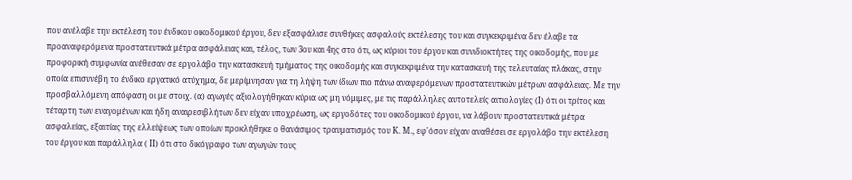που ανέλαβε την εκτέλεση του ένδικου οικοδομικού έργου, δεν εξασφάλισε συνθήκες ασφαλούς εκτέλεσης του και συγκεκριμένα δεν έλαβε τα προαναφερόμενα προστατευτικά μέτρα ασφάλειας και, τέλος, των 3ου και 4ης στο ότι, ως κύριοι του έργου και συνιδιοκτήτες της οικοδομής, που με προφορική συμφωνία ανέθεσαν σε εργολάβο την κατασκευή τμήματος της οικοδομής και συγκεκριμένα την κατασκευή της τελευταίας πλάκας, στην οποία επισυνέβη το ένδικο εργατικό ατύχημα, δε μερίμνησαν για τη λήψη των ίδιων πιο πάνω αναφερόμενων προστατευτικών μέτρων ασφάλειας. Με την προσβαλλόμενη απόφαση οι με στοιχ. (α) αγωγές αξιολογήθηκαν κύρια ως μη νόμιμες, με τις παράλληλες αυτοτελείς αιτιολογίες (Ι) ότι οι τρίτος και τέταρτη των εναγομένων και ήδη αναιρεσιβλήτων δεν είχαν υποχρέωση, ως εργοδότες του οικοδομικού έργου, να λάβουν προστατευτικά μέτρα ασφαλείας, εξαιτίας της ελλείψεως των οποίων προκλήθηκε ο θανάσιμος τραυματισμός του Κ. Μ., εφ'όσον είχαν αναθέσει σε εργολάβο την εκτέλεση του έργου και παράλληλα ( ΙΙ) ότι στο δικόγραφο των αγωγών τους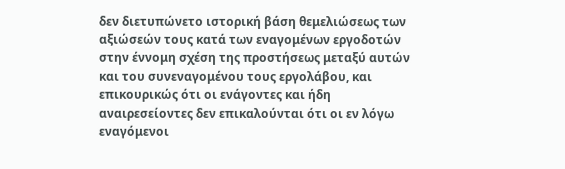δεν διετυπώνετο ιστορική βάση θεμελιώσεως των αξιώσεών τους κατά των εναγομένων εργοδοτών στην έννομη σχέση της προστήσεως μεταξύ αυτών και του συνεναγομένου τους εργολάβου, και επικουρικώς ότι οι ενάγοντες και ήδη αναιρεσείοντες δεν επικαλούνται ότι οι εν λόγω εναγόμενοι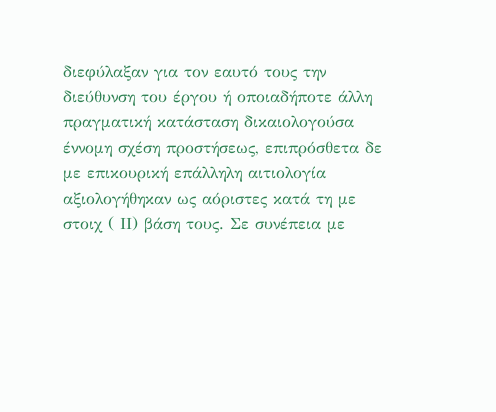διεφύλαξαν για τον εαυτό τους την διεύθυνση του έργου ή οποιαδήποτε άλλη πραγματική κατάσταση δικαιολογούσα έννομη σχέση προστήσεως, επιπρόσθετα δε με επικουρική επάλληλη αιτιολογία αξιολογήθηκαν ως αόριστες κατά τη με στοιχ ( ΙΙ) βάση τους. Σε συνέπεια με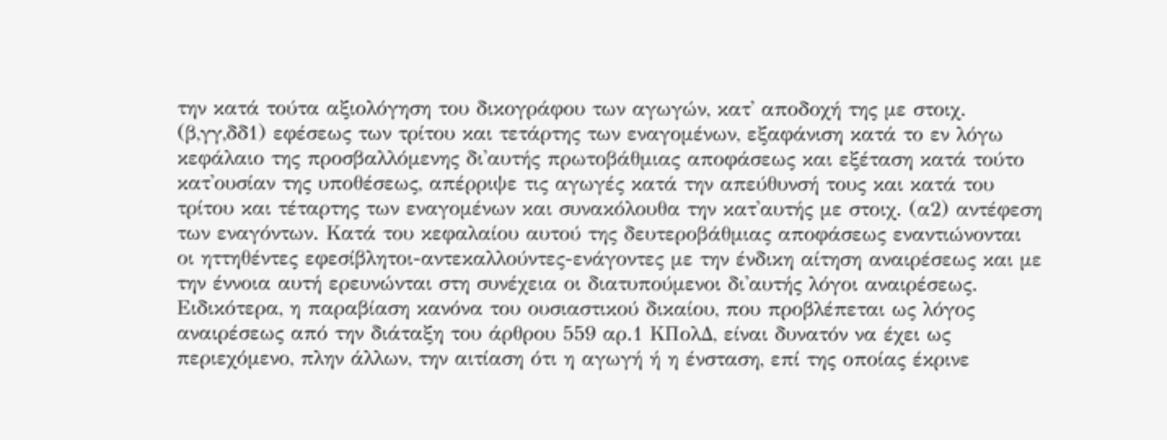την κατά τούτα αξιολόγηση του δικογράφου των αγωγών, κατ' αποδοχή της με στοιχ. (β,γγ,δδ1) εφέσεως των τρίτου και τετάρτης των εναγομένων, εξαφάνιση κατά το εν λόγω κεφάλαιο της προσβαλλόμενης δι'αυτής πρωτοβάθμιας αποφάσεως και εξέταση κατά τούτο κατ'ουσίαν της υποθέσεως, απέρριψε τις αγωγές κατά την απεύθυνσή τους και κατά του τρίτου και τέταρτης των εναγομένων και συνακόλουθα την κατ'αυτής με στοιχ. (α2) αντέφεση των εναγόντων. Κατά του κεφαλαίου αυτού της δευτεροβάθμιας αποφάσεως εναντιώνονται οι ηττηθέντες εφεσίβλητοι-αντεκαλλούντες-ενάγοντες με την ένδικη αίτηση αναιρέσεως και με την έννοια αυτή ερευνώνται στη συνέχεια οι διατυπούμενοι δι'αυτής λόγοι αναιρέσεως. Ειδικότερα, η παραβίαση κανόνα του ουσιαστικού δικαίου, που προβλέπεται ως λόγος αναιρέσεως από την διάταξη του άρθρου 559 αρ.1 ΚΠολΔ, είναι δυνατόν να έχει ως περιεχόμενο, πλην άλλων, την αιτίαση ότι η αγωγή ή η ένσταση, επί της οποίας έκρινε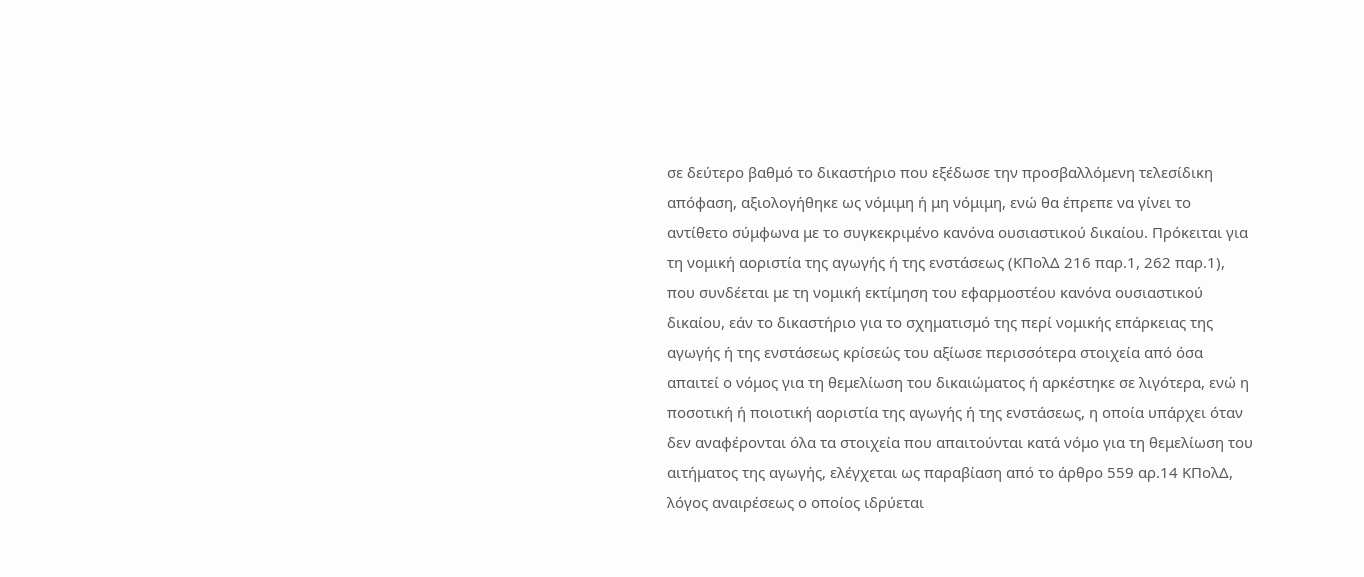σε δεύτερο βαθμό το δικαστήριο που εξέδωσε την προσβαλλόμενη τελεσίδικη απόφαση, αξιολογήθηκε ως νόμιμη ή μη νόμιμη, ενώ θα έπρεπε να γίνει το αντίθετο σύμφωνα με το συγκεκριμένο κανόνα ουσιαστικού δικαίου. Πρόκειται για τη νομική αοριστία της αγωγής ή της ενστάσεως (ΚΠολΔ 216 παρ.1, 262 παρ.1), που συνδέεται με τη νομική εκτίμηση του εφαρμοστέου κανόνα ουσιαστικού δικαίου, εάν το δικαστήριο για το σχηματισμό της περί νομικής επάρκειας της αγωγής ή της ενστάσεως κρίσεώς του αξίωσε περισσότερα στοιχεία από όσα απαιτεί ο νόμος για τη θεμελίωση του δικαιώματος ή αρκέστηκε σε λιγότερα, ενώ η ποσοτική ή ποιοτική αοριστία της αγωγής ή της ενστάσεως, η οποία υπάρχει όταν δεν αναφέρονται όλα τα στοιχεία που απαιτούνται κατά νόμο για τη θεμελίωση του αιτήματος της αγωγής, ελέγχεται ως παραβίαση από το άρθρο 559 αρ.14 ΚΠολΔ, λόγος αναιρέσεως ο οποίος ιδρύεται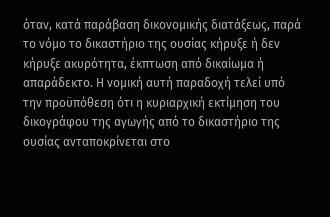όταν, κατά παράβαση δικονομικής διατάξεως, παρά το νόμο το δικαστήριο της ουσίας κήρυξε ή δεν κήρυξε ακυρότητα, έκπτωση από δικαίωμα ή απαράδεκτο. Η νομική αυτή παραδοχή τελεί υπό την προϋπόθεση ότι η κυριαρχική εκτίμηση του δικογράφου της αγωγής από το δικαστήριο της ουσίας ανταποκρίνεται στο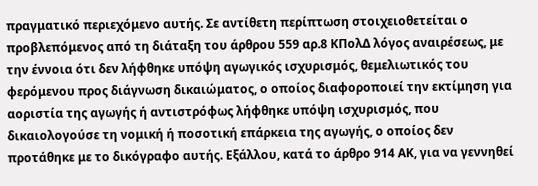πραγματικό περιεχόμενο αυτής. Σε αντίθετη περίπτωση στοιχειοθετείται ο προβλεπόμενος από τη διάταξη του άρθρου 559 αρ.8 ΚΠολΔ λόγος αναιρέσεως, με την έννοια ότι δεν λήφθηκε υπόψη αγωγικός ισχυρισμός, θεμελιωτικός του φερόμενου προς διάγνωση δικαιώματος, ο οποίος διαφοροποιεί την εκτίμηση για αοριστία της αγωγής ή αντιστρόφως λήφθηκε υπόψη ισχυρισμός, που δικαιολογούσε τη νομική ή ποσοτική επάρκεια της αγωγής, ο οποίος δεν προτάθηκε με το δικόγραφο αυτής. Εξάλλου, κατά το άρθρο 914 ΑΚ, για να γεννηθεί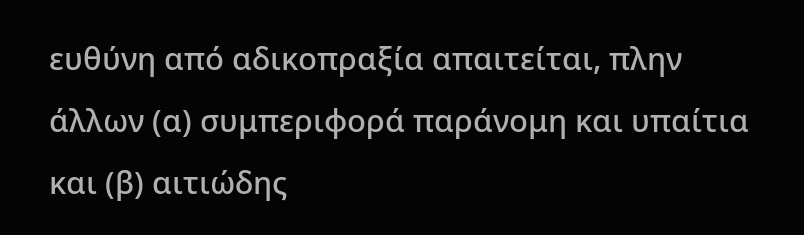ευθύνη από αδικοπραξία απαιτείται, πλην άλλων (α) συμπεριφορά παράνομη και υπαίτια και (β) αιτιώδης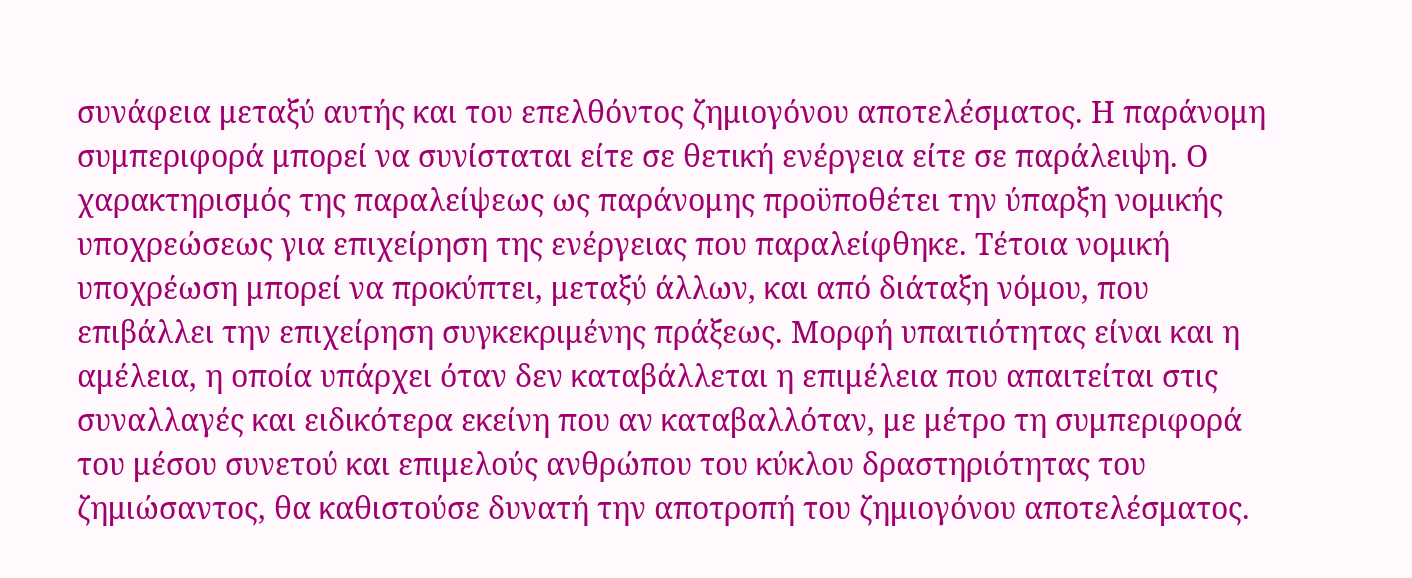συνάφεια μεταξύ αυτής και του επελθόντος ζημιογόνου αποτελέσματος. Η παράνομη συμπεριφορά μπορεί να συνίσταται είτε σε θετική ενέργεια είτε σε παράλειψη. Ο χαρακτηρισμός της παραλείψεως ως παράνομης προϋποθέτει την ύπαρξη νομικής υποχρεώσεως για επιχείρηση της ενέργειας που παραλείφθηκε. Τέτοια νομική υποχρέωση μπορεί να προκύπτει, μεταξύ άλλων, και από διάταξη νόμου, που επιβάλλει την επιχείρηση συγκεκριμένης πράξεως. Μορφή υπαιτιότητας είναι και η αμέλεια, η οποία υπάρχει όταν δεν καταβάλλεται η επιμέλεια που απαιτείται στις συναλλαγές και ειδικότερα εκείνη που αν καταβαλλόταν, με μέτρο τη συμπεριφορά του μέσου συνετού και επιμελούς ανθρώπου του κύκλου δραστηριότητας του ζημιώσαντος, θα καθιστούσε δυνατή την αποτροπή του ζημιογόνου αποτελέσματος.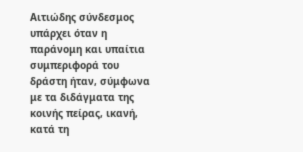Αιτιώδης σύνδεσμος υπάρχει όταν η παράνομη και υπαίτια συμπεριφορά του δράστη ήταν, σύμφωνα με τα διδάγματα της κοινής πείρας, ικανή, κατά τη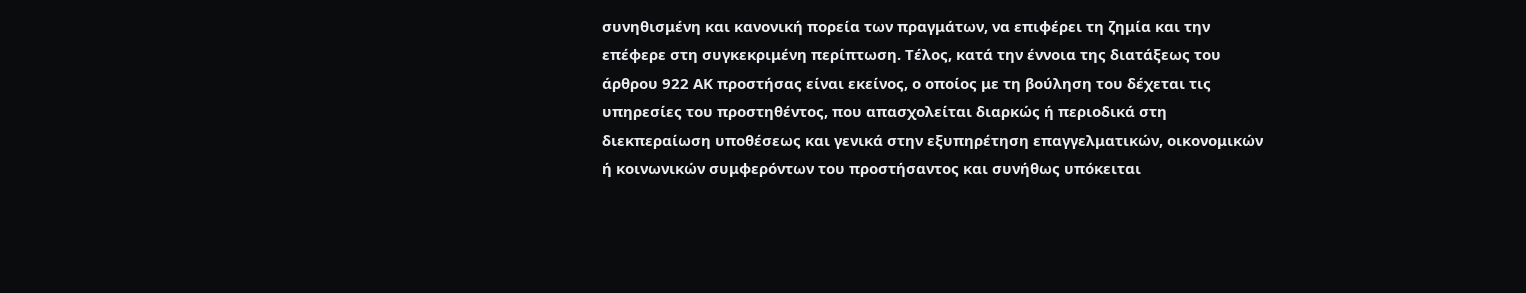συνηθισμένη και κανονική πορεία των πραγμάτων, να επιφέρει τη ζημία και την επέφερε στη συγκεκριμένη περίπτωση. Τέλος, κατά την έννοια της διατάξεως του άρθρου 922 ΑΚ προστήσας είναι εκείνος, ο οποίος με τη βούληση του δέχεται τις υπηρεσίες του προστηθέντος, που απασχολείται διαρκώς ή περιοδικά στη διεκπεραίωση υποθέσεως και γενικά στην εξυπηρέτηση επαγγελματικών, οικονομικών ή κοινωνικών συμφερόντων του προστήσαντος και συνήθως υπόκειται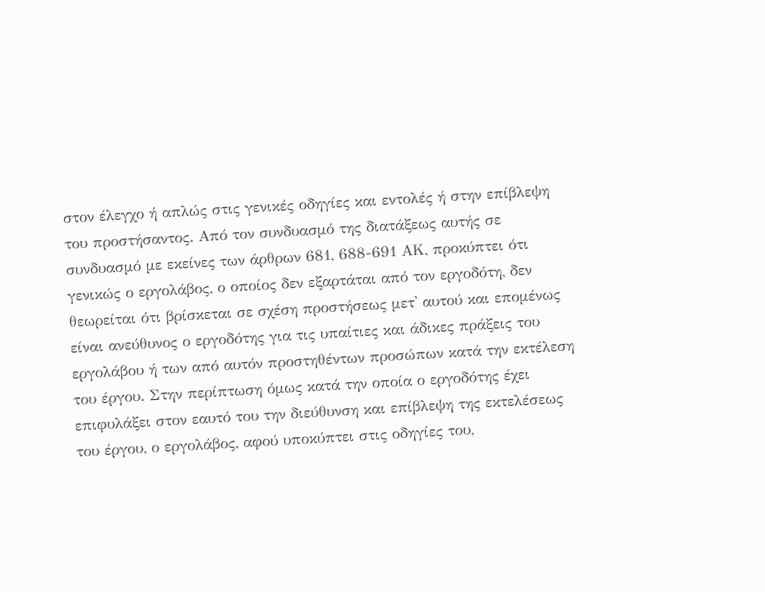στον έλεγχο ή απλώς στις γενικές οδηγίες και εντολές ή στην επίβλεψη του προστήσαντος. Από τον συνδυασμό της διατάξεως αυτής σε συνδυασμό με εκείνες των άρθρων 681, 688-691 ΑΚ, προκύπτει ότι γενικώς ο εργολάβος, ο οποίος δεν εξαρτάται από τον εργοδότη, δεν θεωρείται ότι βρίσκεται σε σχέση προστήσεως μετ' αυτού και επομένως είναι ανεύθυνος ο εργοδότης για τις υπαίτιες και άδικες πράξεις του εργολάβου ή των από αυτόν προστηθέντων προσώπων κατά την εκτέλεση του έργου. Στην περίπτωση όμως κατά την οποία ο εργοδότης έχει επιφυλάξει στον εαυτό του την διεύθυνση και επίβλεψη της εκτελέσεως του έργου, ο εργολάβος, αφού υποκύπτει στις οδηγίες του,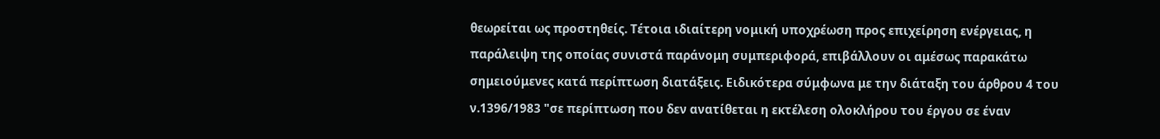θεωρείται ως προστηθείς. Τέτοια ιδιαίτερη νομική υποχρέωση προς επιχείρηση ενέργειας, η παράλειψη της οποίας συνιστά παράνομη συμπεριφορά, επιβάλλουν οι αμέσως παρακάτω σημειούμενες κατά περίπτωση διατάξεις. Ειδικότερα σύμφωνα με την διάταξη του άρθρου 4 του ν.1396/1983 "σε περίπτωση που δεν ανατίθεται η εκτέλεση ολοκλήρου του έργου σε έναν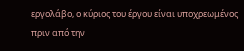εργολάβο, ο κύριος του έργου είναι υποχρεωμένος πριν από την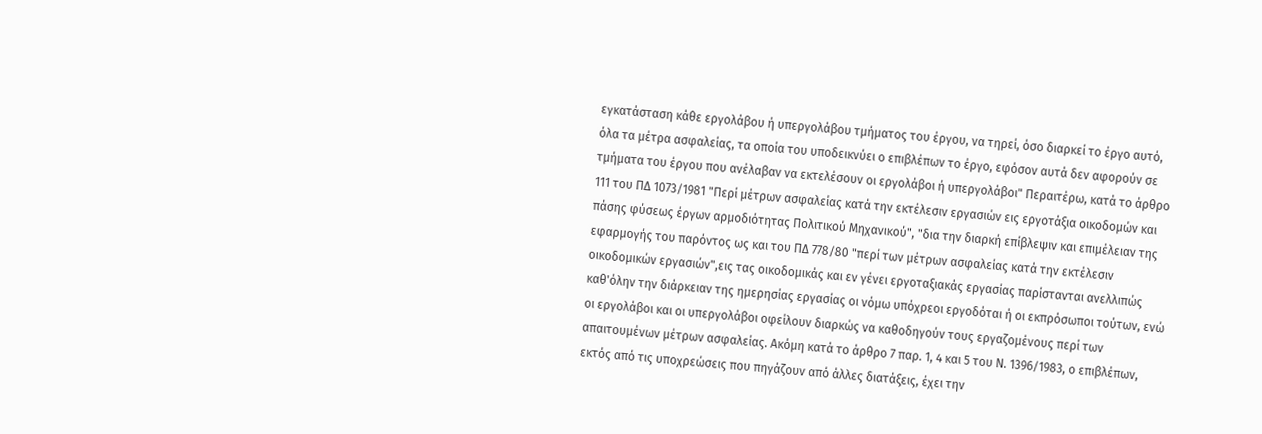εγκατάσταση κάθε εργολάβου ή υπεργολάβου τμήματος του έργου, να τηρεί, όσο διαρκεί το έργο αυτό, όλα τα μέτρα ασφαλείας, τα οποία του υποδεικνύει ο επιβλέπων το έργο, εφόσον αυτά δεν αφορούν σε τμήματα του έργου που ανέλαβαν να εκτελέσουν οι εργολάβοι ή υπεργολάβοι" Περαιτέρω, κατά το άρθρο 111 του ΠΔ 1073/1981 "Περί μέτρων ασφαλείας κατά την εκτέλεσιν εργασιών εις εργοτάξια οικοδομών και πάσης φύσεως έργων αρμοδιότητας Πολιτικού Μηχανικού", "δια την διαρκή επίβλεψιν και επιμέλειαν της εφαρμογής του παρόντος ως και του ΠΔ 778/80 "περί των μέτρων ασφαλείας κατά την εκτέλεσιν οικοδομικών εργασιών",εις τας οικοδομικάς και εν γένει εργοταξιακάς εργασίας παρίστανται ανελλιπώς καθ'όλην την διάρκειαν της ημερησίας εργασίας οι νόμω υπόχρεοι εργοδόται ή οι εκπρόσωποι τούτων, ενώ οι εργολάβοι και οι υπεργολάβοι οφείλουν διαρκώς να καθοδηγούν τους εργαζομένους περί των απαιτουμένων μέτρων ασφαλείας. Ακόμη κατά το άρθρο 7 παρ. 1, 4 και 5 του Ν. 1396/1983, ο επιβλέπων, εκτός από τις υποχρεώσεις που πηγάζουν από άλλες διατάξεις, έχει την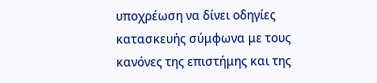υποχρέωση να δίνει οδηγίες κατασκευής σύμφωνα με τους κανόνες της επιστήμης και της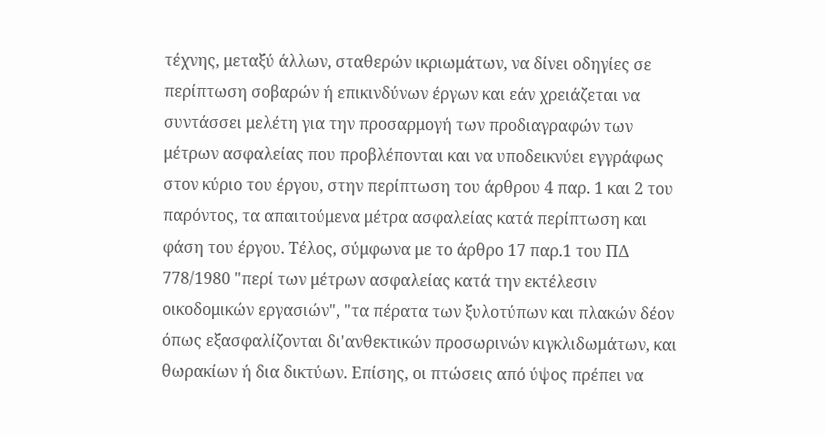τέχνης, μεταξύ άλλων, σταθερών ικριωμάτων, να δίνει οδηγίες σε περίπτωση σοβαρών ή επικινδύνων έργων και εάν χρειάζεται να συντάσσει μελέτη για την προσαρμογή των προδιαγραφών των μέτρων ασφαλείας που προβλέπονται και να υποδεικνύει εγγράφως στον κύριο του έργου, στην περίπτωση του άρθρου 4 παρ. 1 και 2 του παρόντος, τα απαιτούμενα μέτρα ασφαλείας κατά περίπτωση και φάση του έργου. Τέλος, σύμφωνα με το άρθρο 17 παρ.1 του ΠΔ 778/1980 "περί των μέτρων ασφαλείας κατά την εκτέλεσιν οικοδομικών εργασιών", "τα πέρατα των ξυλοτύπων και πλακών δέον όπως εξασφαλίζονται δι'ανθεκτικών προσωρινών κιγκλιδωμάτων, και θωρακίων ή δια δικτύων. Επίσης, οι πτώσεις από ύψος πρέπει να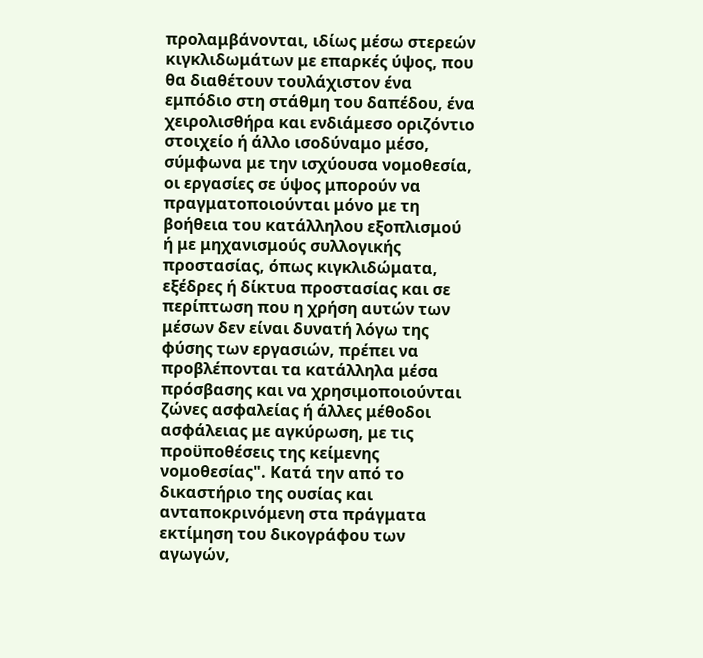προλαμβάνονται, ιδίως μέσω στερεών κιγκλιδωμάτων με επαρκές ύψος, που θα διαθέτουν τουλάχιστον ένα εμπόδιο στη στάθμη του δαπέδου, ένα χειρολισθήρα και ενδιάμεσο οριζόντιο στοιχείο ή άλλο ισοδύναμο μέσο, σύμφωνα με την ισχύουσα νομοθεσία, οι εργασίες σε ύψος μπορούν να πραγματοποιούνται μόνο με τη βοήθεια του κατάλληλου εξοπλισμού ή με μηχανισμούς συλλογικής προστασίας, όπως κιγκλιδώματα, εξέδρες ή δίκτυα προστασίας και σε περίπτωση που η χρήση αυτών των μέσων δεν είναι δυνατή λόγω της φύσης των εργασιών, πρέπει να προβλέπονται τα κατάλληλα μέσα πρόσβασης και να χρησιμοποιούνται ζώνες ασφαλείας ή άλλες μέθοδοι ασφάλειας με αγκύρωση, με τις προϋποθέσεις της κείμεvης νομοθεσίας". Κατά την από το δικαστήριο της ουσίας και ανταποκρινόμενη στα πράγματα εκτίμηση του δικογράφου των αγωγών,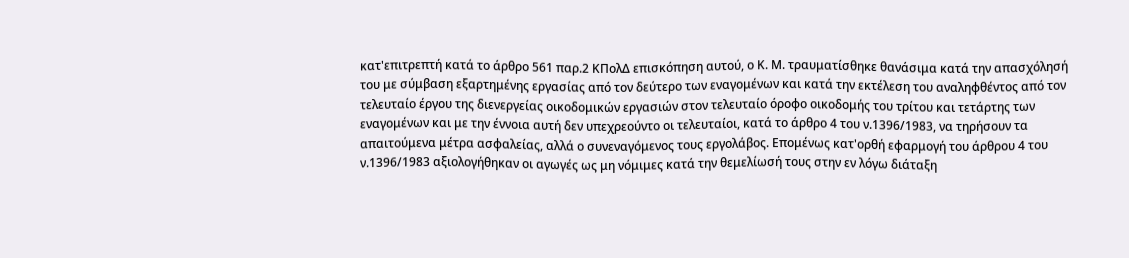κατ'επιτρεπτή κατά το άρθρο 561 παρ.2 ΚΠολΔ επισκόπηση αυτού, ο Κ. Μ. τραυματίσθηκε θανάσιμα κατά την απασχόλησή του με σύμβαση εξαρτημένης εργασίας από τον δεύτερο των εναγομένων και κατά την εκτέλεση του αναληφθέντος από τον τελευταίο έργου της διενεργείας οικοδομικών εργασιών στον τελευταίο όροφο οικοδομής του τρίτου και τετάρτης των εναγομένων και με την έννοια αυτή δεν υπεχρεούντο οι τελευταίοι, κατά το άρθρο 4 του ν.1396/1983, να τηρήσουν τα απαιτούμενα μέτρα ασφαλείας, αλλά ο συνεναγόμενος τους εργολάβος. Επομένως κατ'ορθή εφαρμογή του άρθρου 4 του ν.1396/1983 αξιολογήθηκαν οι αγωγές ως μη νόμιμες κατά την θεμελίωσή τους στην εν λόγω διάταξη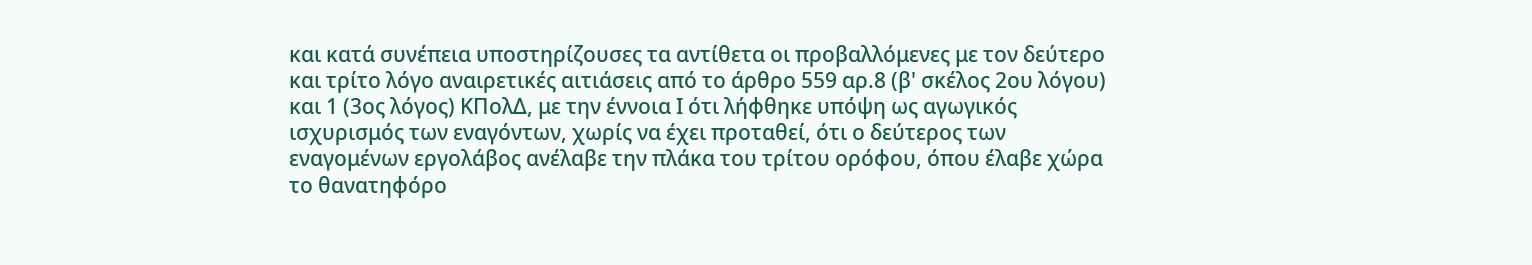και κατά συνέπεια υποστηρίζουσες τα αντίθετα οι προβαλλόμενες με τον δεύτερο και τρίτο λόγο αναιρετικές αιτιάσεις από το άρθρο 559 αρ.8 (β' σκέλος 2ου λόγου) και 1 (3ος λόγος) ΚΠολΔ, με την έννοια Ι ότι λήφθηκε υπόψη ως αγωγικός ισχυρισμός των εναγόντων, χωρίς να έχει προταθεί, ότι ο δεύτερος των εναγομένων εργολάβος ανέλαβε την πλάκα του τρίτου ορόφου, όπου έλαβε χώρα το θανατηφόρο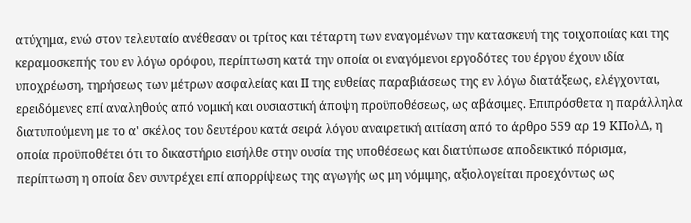ατύχημα, ενώ στον τελευταίο ανέθεσαν οι τρίτος και τέταρτη των εναγομένων την κατασκευή της τοιχοποιίας και της κεραμοσκεπής του εν λόγω ορόφου, περίπτωση κατά την οποία οι εναγόμενοι εργοδότες του έργου έχουν ιδία υποχρέωση, τηρήσεως των μέτρων ασφαλείας και ΙΙ της ευθείας παραβιάσεως της εν λόγω διατάξεως, ελέγχονται, ερειδόμενες επί αναληθούς από νομική και ουσιαστική άποψη προϋποθέσεως, ως αβάσιμες. Επιπρόσθετα η παράλληλα διατυπούμενη με το α' σκέλος του δευτέρου κατά σειρά λόγου αναιρετική αιτίαση από το άρθρο 559 αρ 19 ΚΠολΔ, η οποία προϋποθέτει ότι το δικαστήριο εισήλθε στην ουσία της υποθέσεως και διατύπωσε αποδεικτικό πόρισμα, περίπτωση η οποία δεν συντρέχει επί απορρίψεως της αγωγής ως μη νόμιμης, αξιολογείται προεχόντως ως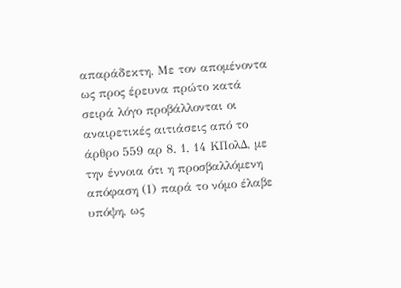απαράδεκτη. Με τον απομένοντα ως προς έρευνα πρώτο κατά σειρά λόγο προβάλλονται οι αναιρετικές αιτιάσεις από το άρθρο 559 αρ 8, 1, 14 ΚΠολΔ, με την έννοια ότι η προσβαλλόμενη απόφαση (Ι) παρά το νόμο έλαβε υπόψη, ως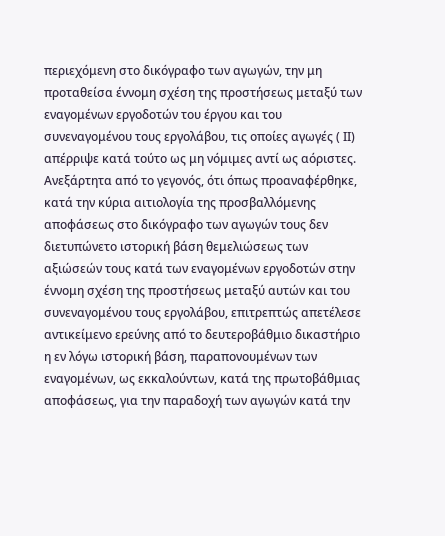περιεχόμενη στο δικόγραφο των αγωγών, την μη προταθείσα έννομη σχέση της προστήσεως μεταξύ των εναγομένων εργοδοτών του έργου και του συνεναγομένου τους εργολάβου, τις οποίες αγωγές ( ΙΙ) απέρριψε κατά τούτο ως μη νόμιμες αντί ως αόριστες. Ανεξάρτητα από το γεγονός, ότι όπως προαναφέρθηκε, κατά την κύρια αιτιολογία της προσβαλλόμενης αποφάσεως στο δικόγραφο των αγωγών τους δεν διετυπώνετο ιστορική βάση θεμελιώσεως των αξιώσεών τους κατά των εναγομένων εργοδοτών στην έννομη σχέση της προστήσεως μεταξύ αυτών και του συνεναγομένου τους εργολάβου, επιτρεπτώς απετέλεσε αντικείμενο ερεύνης από το δευτεροβάθμιο δικαστήριο η εν λόγω ιστορική βάση, παραπονουμένων των εναγομένων, ως εκκαλούντων, κατά της πρωτοβάθμιας αποφάσεως, για την παραδοχή των αγωγών κατά την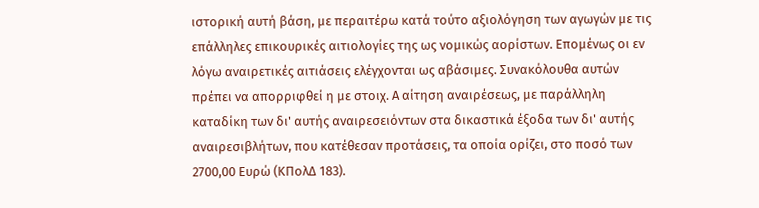ιστορική αυτή βάση, με περαιτέρω κατά τούτο αξιολόγηση των αγωγών με τις επάλληλες επικουρικές αιτιολογίες της ως νομικώς αορίστων. Επομένως οι εν λόγω αναιρετικές αιτιάσεις ελέγχονται ως αβάσιμες. Συνακόλουθα αυτών πρέπει να απορριφθεί η με στοιχ. Α αίτηση αναιρέσεως, με παράλληλη καταδίκη των δι' αυτής αναιρεσειόντων στα δικαστικά έξοδα των δι' αυτής αναιρεσιβλήτων, που κατέθεσαν προτάσεις, τα οποία ορίζει, στο ποσό των 2700,00 Ευρώ (ΚΠολΔ 183).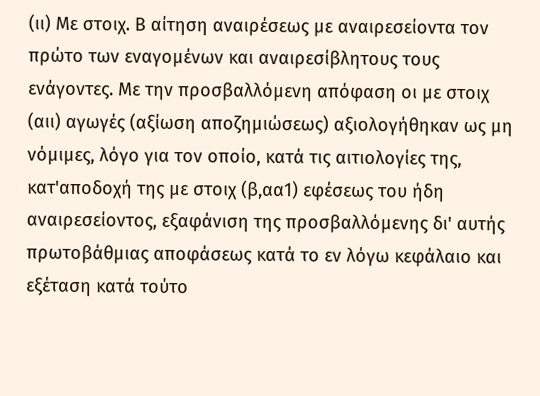(ιι) Με στοιχ. Β αίτηση αναιρέσεως με αναιρεσείοντα τον πρώτο των εναγομένων και αναιρεσίβλητους τους ενάγοντες. Με την προσβαλλόμενη απόφαση οι με στοιχ (αιι) αγωγές (αξίωση αποζημιώσεως) αξιολογήθηκαν ως μη νόμιμες, λόγο για τον οποίο, κατά τις αιτιολογίες της, κατ'αποδοχή της με στοιχ (β,αα1) εφέσεως του ήδη αναιρεσείοντος, εξαφάνιση της προσβαλλόμενης δι' αυτής πρωτοβάθμιας αποφάσεως κατά το εν λόγω κεφάλαιο και εξέταση κατά τούτο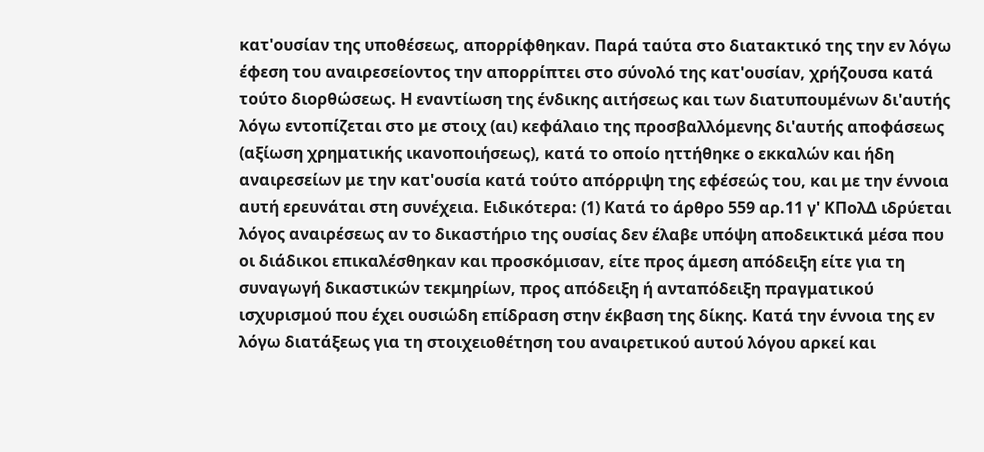κατ'ουσίαν της υποθέσεως, απορρίφθηκαν. Παρά ταύτα στο διατακτικό της την εν λόγω έφεση του αναιρεσείοντος την απορρίπτει στο σύνολό της κατ'ουσίαν, χρήζουσα κατά τούτο διορθώσεως. Η εναντίωση της ένδικης αιτήσεως και των διατυπουμένων δι'αυτής λόγω εντοπίζεται στο με στοιχ (αι) κεφάλαιο της προσβαλλόμενης δι'αυτής αποφάσεως (αξίωση χρηματικής ικανοποιήσεως), κατά το οποίο ηττήθηκε ο εκκαλών και ήδη αναιρεσείων με την κατ'ουσία κατά τούτο απόρριψη της εφέσεώς του, και με την έννοια αυτή ερευνάται στη συνέχεια. Ειδικότερα: (1) Κατά το άρθρο 559 αρ.11 γ' ΚΠολΔ ιδρύεται λόγος αναιρέσεως αν το δικαστήριο της ουσίας δεν έλαβε υπόψη αποδεικτικά μέσα που οι διάδικοι επικαλέσθηκαν και προσκόμισαν, είτε προς άμεση απόδειξη είτε για τη συναγωγή δικαστικών τεκμηρίων, προς απόδειξη ή ανταπόδειξη πραγματικού ισχυρισμού που έχει ουσιώδη επίδραση στην έκβαση της δίκης. Κατά την έννοια της εν λόγω διατάξεως για τη στοιχειοθέτηση του αναιρετικού αυτού λόγου αρκεί και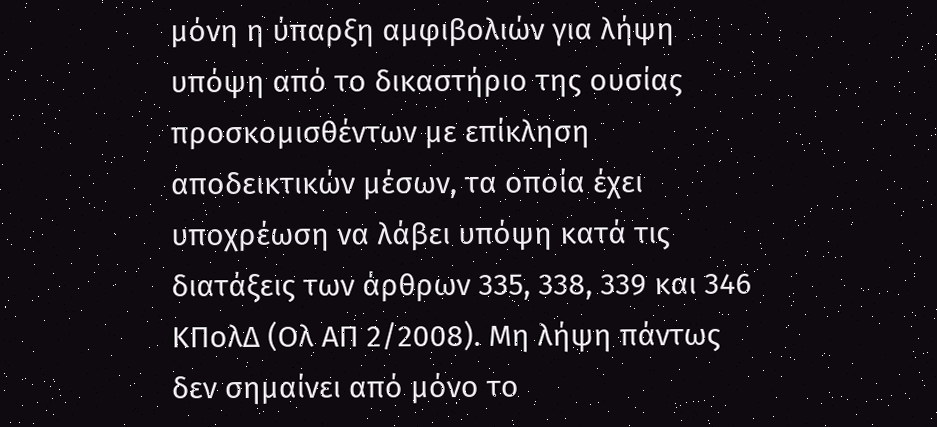μόνη η ύπαρξη αμφιβολιών για λήψη υπόψη από το δικαστήριο της ουσίας προσκομισθέντων με επίκληση αποδεικτικών μέσων, τα οποία έχει υποχρέωση να λάβει υπόψη κατά τις διατάξεις των άρθρων 335, 338, 339 και 346 ΚΠολΔ (Ολ ΑΠ 2/2008). Μη λήψη πάντως δεν σημαίνει από μόνο το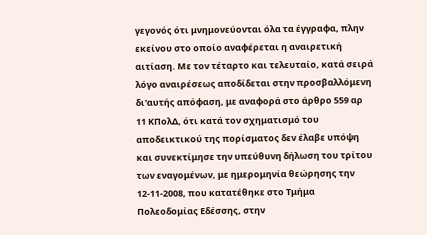γεγονός ότι μνημονεύονται όλα τα έγγραφα, πλην εκείνου στο οποίο αναφέρεται η αναιρετική αιτίαση. Με τον τέταρτο και τελευταίο, κατά σειρά λόγο αναιρέσεως αποδίδεται στην προσβαλλόμενη δι'αυτής απόφαση, με αναφορά στο άρθρο 559 αρ 11 ΚΠολΔ, ότι κατά τον σχηματισμό του αποδεικτικού της πορίσματος δεν έλαβε υπόψη και συνεκτίμησε την υπεύθυνη δήλωση του τρίτου των εναγομένων, με ημερομηνία θεώρησης την 12-11-2008, που κατατέθηκε στο Τμήμα Πολεοδομίας Εδέσσης, στην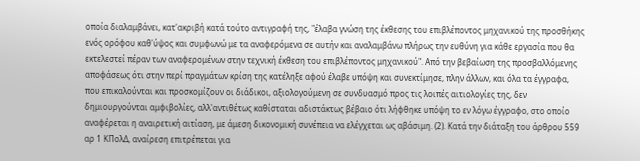οποία διαλαμβάνει, κατ'ακριβή κατά τούτο αντιγραφή της, "έλαβα γνώση της έκθεσης του επιβλέποντος μηχανικού της προσθήκης ενός ορόφου καθ'ύψος και συμφωνώ με τα αναφερόμενα σε αυτήν και αναλαμβάνω πλήρως την ευθύνη για κάθε εργασία που θα εκτελεστεί πέραν των αναφερομένων στην τεχνική έκθεση του επιβλέποντος μηχανικού". Από την βεβαίωση της προσβαλλόμενης αποφάσεως ότι στην περί πραγμάτων κρίση της κατέληξε αφού έλαβε υπόψη και συνεκτίμησε, πλην άλλων, και όλα τα έγγραφα, που επικαλούνται και προσκομίζουν οι διάδικοι, αξιολογούμενη σε συνδυασμό προς τις λοιπές αιτιολογίες της, δεν δημιουργούνται αμφιβολίες, αλλ'αντιθέτως καθίσταται αδιστάκτως βέβαιο ότι λήφθηκε υπόψη το εν λόγω έγγραφο, στο οποίο αναφέρεται η αναιρετική αιτίαση, με άμεση δικονομική συνέπεια να ελέγχεται ως αβάσιμη. (2). Κατά την διάταξη του άρθρου 559 αρ 1 ΚΠολΔ, αναίρεση επιτρέπεται για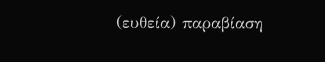(ευθεία) παραβίαση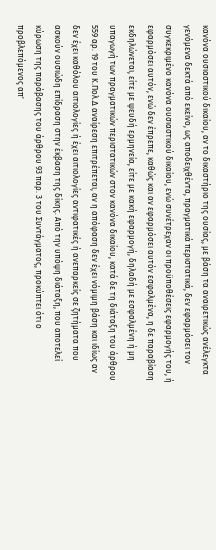κανόνα ουσιαστικού δικαίου, αν το δικαστήριο της ουσίας, με βάση τα αναιρετικώς ανέλεγκτα γενόμενα δεκτά από εκείνο, ως αποδειχθέντα, πραγματικά περιστατικά, δεν εφαρμόσει τον συγκεκριμένο κανόνα ουσιαστικού δικαίου, ενώ συνέτρεχαν οι προϋποθέσεις εφαρμογής του, ή εφαρμόσει αυτόν, ενώ δεν έπρεπε, καθώς και αν εφαρμόσει αυτόν εσφαλμένα, η δε παραβίαση εκδηλώνεται, είτε με ψευδή ερμηνεία, είτε με κακή εφαρμογή, δηλαδή με εσφαλμένη ή μη υπαγωγή των πραγματικών περιστατικών στον κανόνα δικαίου, κατά δε τη διάταξη του άρθρου 559 αρ. 19 του Κ.Πολ.Δ αναίρεση επιτρέπεται, αν η απόφαση δεν έχει νόμιμη βάση και ιδίως αν δεν έχει καθόλου αιτιολογίες ή έχει αιτιολογίες αντιφατικές ή ανεπαρκείς σε ζητήματα που ασκούν ουσιώδη επίδραση στην έκβαση της δίκης. Από την υπόψη διάταξη, που αποτελεί κύρωση της παράβασης του άρθρου 93 παρ. 3 του Συντάγματος, προκύπτει ότι ο προβλεπόμενος απ'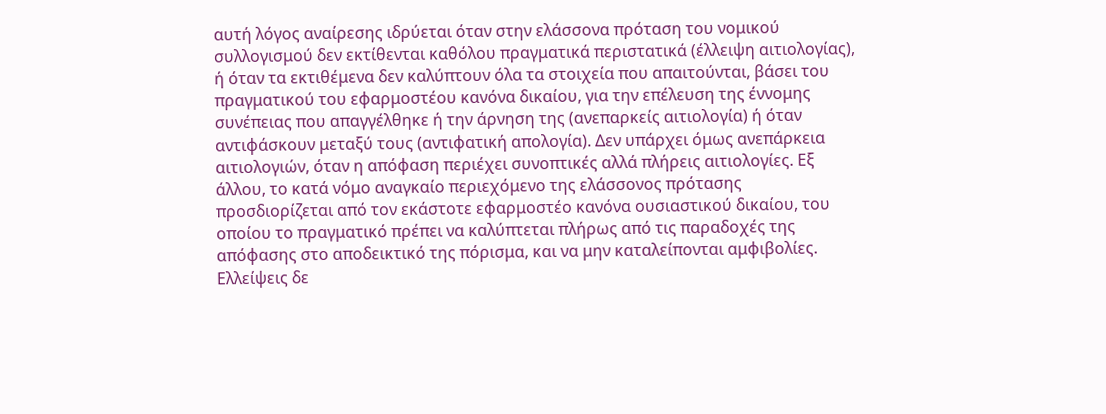αυτή λόγος αναίρεσης ιδρύεται όταν στην ελάσσονα πρόταση του νομικού συλλογισμού δεν εκτίθενται καθόλου πραγματικά περιστατικά (έλλειψη αιτιολογίας), ή όταν τα εκτιθέμενα δεν καλύπτουν όλα τα στοιχεία που απαιτούνται, βάσει του πραγματικού του εφαρμοστέου κανόνα δικαίου, για την επέλευση της έννομης συνέπειας που απαγγέλθηκε ή την άρνηση της (ανεπαρκείς αιτιολογία) ή όταν αντιφάσκουν μεταξύ τους (αντιφατική απολογία). Δεν υπάρχει όμως ανεπάρκεια αιτιολογιών, όταν η απόφαση περιέχει συνοπτικές αλλά πλήρεις αιτιολογίες. Εξ άλλου, το κατά νόμο αναγκαίο περιεχόμενο της ελάσσονος πρότασης προσδιορίζεται από τον εκάστοτε εφαρμοστέο κανόνα ουσιαστικού δικαίου, του οποίου το πραγματικό πρέπει να καλύπτεται πλήρως από τις παραδοχές της απόφασης στο αποδεικτικό της πόρισμα, και να μην καταλείπονται αμφιβολίες. Ελλείψεις δε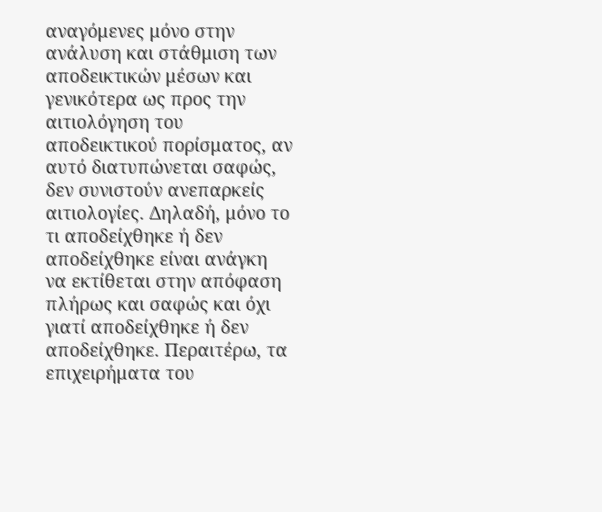αναγόμενες μόνο στην ανάλυση και στάθμιση των αποδεικτικών μέσων και γενικότερα ως προς την αιτιολόγηση του αποδεικτικού πορίσματος, αν αυτό διατυπώνεται σαφώς, δεν συνιστούν ανεπαρκείς αιτιολογίες. Δηλαδή, μόνο το τι αποδείχθηκε ή δεν αποδείχθηκε είναι ανάγκη να εκτίθεται στην απόφαση πλήρως και σαφώς και όχι γιατί αποδείχθηκε ή δεν αποδείχθηκε. Περαιτέρω, τα επιχειρήματα του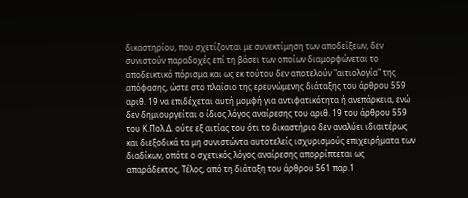δικαστηρίου, που σχετίζονται με συνεκτίμηση των αποδείξεων, δεν συνιστούν παραδοχές επί τη βάσει των οποίων διαμορφώνεται το αποδεικτικό πόρισμα και ως εκ τούτου δεν αποτελούν "αιτιολογία" της απόφασης, ώστε στο πλαίσιο της ερευνώμενης διάταξης του άρθρου 559 αριθ. 19 να επιδέχεται αυτή μομφή για αντιφατικότητα ή ανεπάρκεια, ενώ δεν δημιουργείται ο ίδιος λόγος αναίρεσης του αριθ. 19 του άρθρου 559 του Κ.Πολ.Δ. ούτε εξ αιτίας του ότι το δικαστήριο δεν αναλύει ιδιαιτέρως και διεξοδικά τα μη συνιστώντα αυτοτελείς ισχυρισμούς επιχειρήματα των διαδίκων, οπότε ο σχετικός λόγος αναίρεσης απορρίπτεται ως απαράδεκτος, Τέλος, από τη διάταξη του άρθρου 561 παρ.1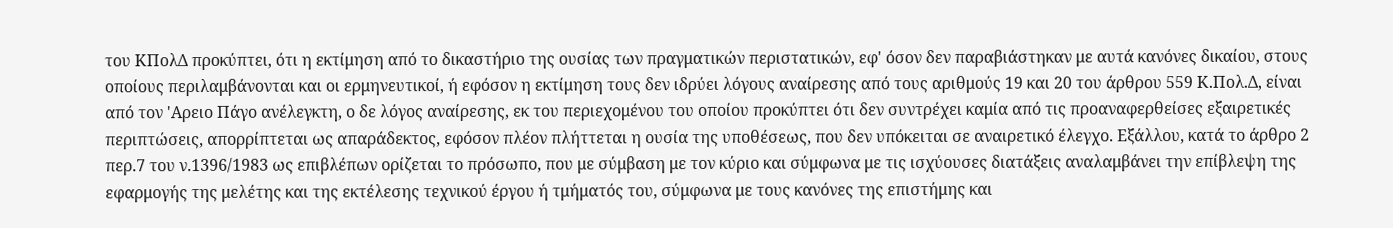του ΚΠολΔ προκύπτει, ότι η εκτίμηση από το δικαστήριο της ουσίας των πραγματικών περιστατικών, εφ' όσον δεν παραβιάστηκαν με αυτά κανόνες δικαίου, στους οποίους περιλαμβάνονται και οι ερμηνευτικοί, ή εφόσον η εκτίμηση τους δεν ιδρύει λόγους αναίρεσης από τους αριθμούς 19 και 20 του άρθρου 559 Κ.Πολ.Δ, είναι από τον 'Αρειο Πάγο ανέλεγκτη, ο δε λόγος αναίρεσης, εκ του περιεχομένου του οποίου προκύπτει ότι δεν συντρέχει καμία από τις προαναφερθείσες εξαιρετικές περιπτώσεις, απορρίπτεται ως απαράδεκτος, εφόσον πλέον πλήττεται η ουσία της υποθέσεως, που δεν υπόκειται σε αναιρετικό έλεγχο. Εξάλλου, κατά το άρθρο 2 περ.7 του ν.1396/1983 ως επιβλέπων ορίζεται το πρόσωπο, που με σύμβαση με τον κύριο και σύμφωνα με τις ισχύουσες διατάξεις αναλαμβάνει την επίβλεψη της εφαρμογής της μελέτης και της εκτέλεσης τεχνικού έργου ή τμήματός του, σύμφωνα με τους κανόνες της επιστήμης και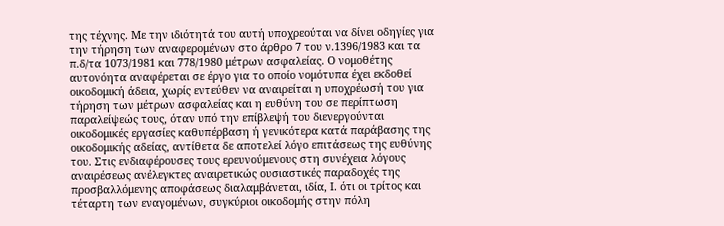της τέχνης. Με την ιδιότητά του αυτή υποχρεούται να δίνει οδηγίες για την τήρηση των αναφερομένων στο άρθρο 7 του ν.1396/1983 και τα π.δ/τα 1073/1981 και 778/1980 μέτρων ασφαλείας. Ο νομοθέτης αυτονόητα αναφέρεται σε έργο για το οποίο νομότυπα έχει εκδοθεί οικοδομική άδεια, χωρίς εντεύθεν να αναιρείται η υποχρέωσή του για τήρηση των μέτρων ασφαλείας και η ευθύνη του σε περίπτωση παραλείψεώς τους, όταν υπό την επίβλεψή του διενεργούνται οικοδομικές εργασίες καθυπέρβαση ή γενικότερα κατά παράβασης της οικοδομικής αδείας, αντίθετα δε αποτελεί λόγο επιτάσεως της ευθύνης του. Στις ενδιαφέρουσες τους ερευνούμενους στη συνέχεια λόγους αναιρέσεως ανέλεγκτες αναιρετικώς ουσιαστικές παραδοχές της προσβαλλόμενης αποφάσεως διαλαμβάνεται, ιδία, Ι. ότι οι τρίτος και τέταρτη των εναγομένων, συγκύριοι οικοδομής στην πόλη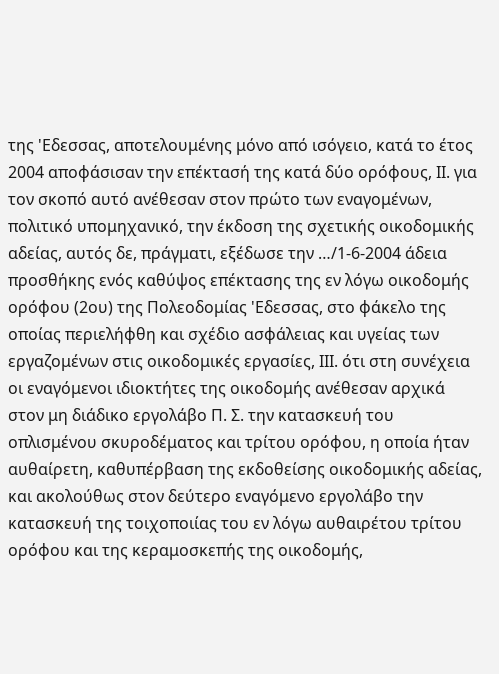της 'Εδεσσας, αποτελουμένης μόνο από ισόγειο, κατά το έτος 2004 αποφάσισαν την επέκτασή της κατά δύο ορόφους, ΙΙ. για τον σκοπό αυτό ανέθεσαν στον πρώτο των εναγομένων, πολιτικό υπομηχανικό, την έκδοση της σχετικής οικοδομικής αδείας, αυτός δε, πράγματι, εξέδωσε την …/1-6-2004 άδεια προσθήκης ενός καθύψος επέκτασης της εν λόγω οικοδομής ορόφου (2ου) της Πολεοδομίας 'Εδεσσας, στο φάκελο της οποίας περιελήφθη και σχέδιο ασφάλειας και υγείας των εργαζομένων στις οικοδομικές εργασίες, ΙΙΙ. ότι στη συνέχεια οι εναγόμενοι ιδιοκτήτες της οικοδομής ανέθεσαν αρχικά στον μη διάδικο εργολάβο Π. Σ. την κατασκευή του οπλισμένου σκυροδέματος και τρίτου ορόφου, η οποία ήταν αυθαίρετη, καθυπέρβαση της εκδοθείσης οικοδομικής αδείας, και ακολούθως στον δεύτερο εναγόμενο εργολάβο την κατασκευή της τοιχοποιίας του εν λόγω αυθαιρέτου τρίτου ορόφου και της κεραμοσκεπής της οικοδομής,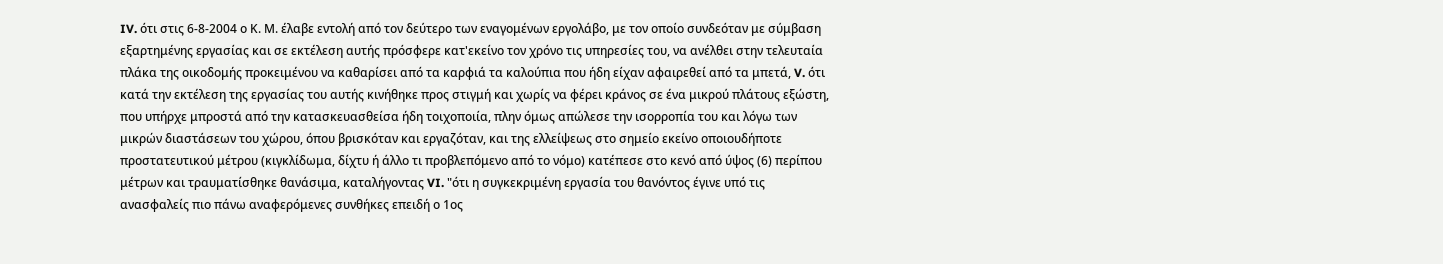IV. ότι στις 6-8-2004 ο Κ. Μ. έλαβε εντολή από τον δεύτερο των εναγομένων εργολάβο, με τον οποίο συνδεόταν με σύμβαση εξαρτημένης εργασίας και σε εκτέλεση αυτής πρόσφερε κατ'εκείνο τον χρόνο τις υπηρεσίες του, να ανέλθει στην τελευταία πλάκα της οικοδομής προκειμένου να καθαρίσει από τα καρφιά τα καλούπια που ήδη είχαν αφαιρεθεί από τα μπετά, V. ότι κατά την εκτέλεση της εργασίας του αυτής κινήθηκε προς στιγμή και χωρίς να φέρει κράνος σε ένα μικρού πλάτους εξώστη, που υπήρχε μπροστά από την κατασκευασθείσα ήδη τοιχοποιία, πλην όμως απώλεσε την ισορροπία του και λόγω των μικρών διαστάσεων του χώρου, όπου βρισκόταν και εργαζόταν, και της ελλείψεως στο σημείο εκείνο οποιουδήποτε προστατευτικού μέτρου (κιγκλίδωμα, δίχτυ ή άλλο τι προβλεπόμενο από το νόμο) κατέπεσε στο κενό από ύψος (6) περίπου μέτρων και τραυματίσθηκε θανάσιμα, καταλήγοντας VI. "ότι η συγκεκριμένη εργασία του θανόντος έγινε υπό τις ανασφαλείς πιο πάνω αναφερόμενες συνθήκες επειδή ο 1ος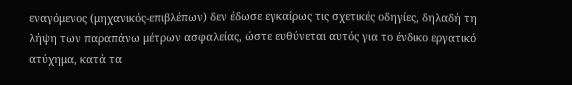εναγόμενος (μηχανικός-επιβλέπων) δεν έδωσε εγκαίρως τις σχετικές οδηγίες, δηλαδή τη λήψη των παραπάνω μέτρων ασφαλείας, ώστε ευθύνεται αυτός για το ένδικο εργατικό ατύχημα, κατά τα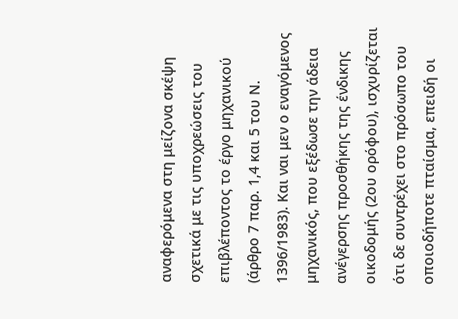αναφερόμενα στη μείζονα σκέψη σχετικά με τις υποχρεώσεις του επιβλέποντος το έργο μηχανικού (άρθρο 7 παρ. 1,4 και 5 του Ν. 1396/1983). Και ναι μεν ο εναγόμενος μηχανικός, που εξέδωσε την άδεια ανέγερσης προσθήκης της ένδικης οικοδομής (2ου ορόφου), ισχυρίζεται ότι δε συντρέχει στο πρόσωπο του οποιοδήποτε πταίσμα, επειδή οι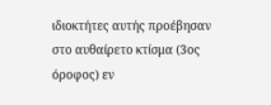ιδιοκτήτες αυτής προέβησαν στο αυθαίρετο κτίσμα (3ος όροφος) εν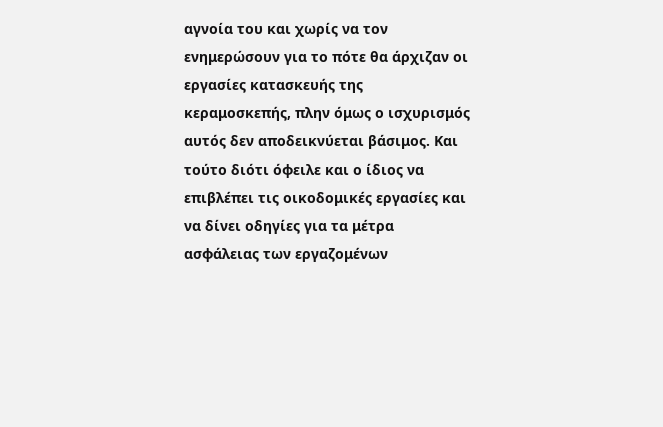αγνοία του και χωρίς να τον ενημερώσουν για το πότε θα άρχιζαν οι εργασίες κατασκευής της κεραμοσκεπής, πλην όμως ο ισχυρισμός αυτός δεν αποδεικνύεται βάσιμος. Και τούτο διότι όφειλε και ο ίδιος να επιβλέπει τις οικοδομικές εργασίες και να δίνει οδηγίες για τα μέτρα ασφάλειας των εργαζομένων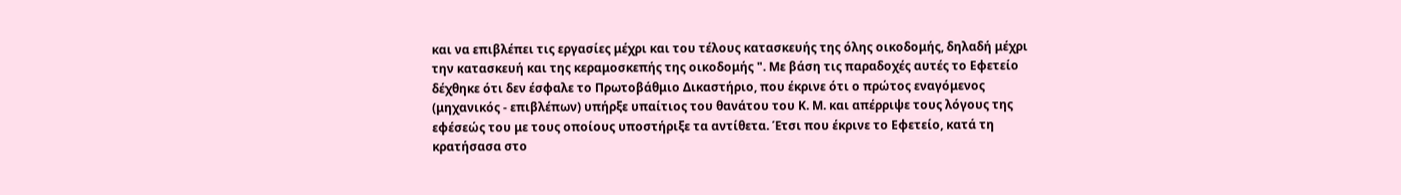και να επιβλέπει τις εργασίες μέχρι και του τέλους κατασκευής της όλης οικοδομής, δηλαδή μέχρι την κατασκευή και της κεραμοσκεπής της οικοδομής ". Με βάση τις παραδοχές αυτές το Εφετείο δέχθηκε ότι δεν έσφαλε το Πρωτοβάθμιο Δικαστήριο, που έκρινε ότι ο πρώτος εναγόμενος (μηχανικός - επιβλέπων) υπήρξε υπαίτιος του θανάτου του Κ. Μ. και απέρριψε τους λόγους της εφέσεώς του με τους οποίους υποστήριξε τα αντίθετα. Έτσι που έκρινε το Εφετείο, κατά τη κρατήσασα στο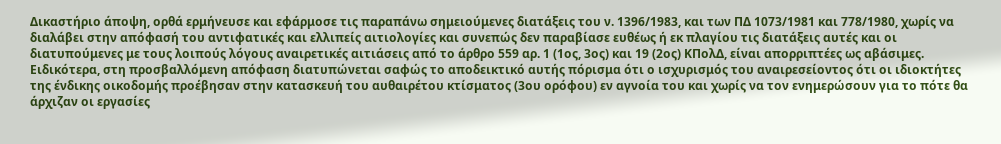Δικαστήριο άποψη, ορθά ερμήνευσε και εφάρμοσε τις παραπάνω σημειούμενες διατάξεις του ν. 1396/1983, και των ΠΔ 1073/1981 και 778/1980, χωρίς να διαλάβει στην απόφασή του αντιφατικές και ελλιπείς αιτιολογίες και συνεπώς δεν παραβίασε ευθέως ή εκ πλαγίου τις διατάξεις αυτές και οι διατυπούμενες με τους λοιπούς λόγους αναιρετικές αιτιάσεις από το άρθρο 559 αρ. 1 (1ος, 3ος) και 19 (2ος) ΚΠολΔ, είναι απορριπτέες ως αβάσιμες. Ειδικότερα, στη προσβαλλόμενη απόφαση διατυπώνεται σαφώς το αποδεικτικό αυτής πόρισμα ότι ο ισχυρισμός του αναιρεσείοντος ότι οι ιδιοκτήτες της ένδικης οικοδομής προέβησαν στην κατασκευή του αυθαιρέτου κτίσματος (3ου ορόφου) εν αγνοία του και χωρίς να τον ενημερώσουν για το πότε θα άρχιζαν οι εργασίες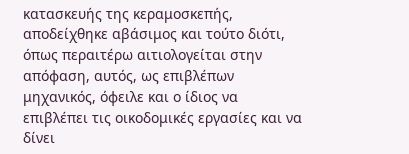κατασκευής της κεραμοσκεπής, αποδείχθηκε αβάσιμος και τούτο διότι, όπως περαιτέρω αιτιολογείται στην απόφαση, αυτός, ως επιβλέπων μηχανικός, όφειλε και ο ίδιος να επιβλέπει τις οικοδομικές εργασίες και να δίνει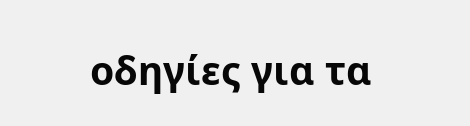οδηγίες για τα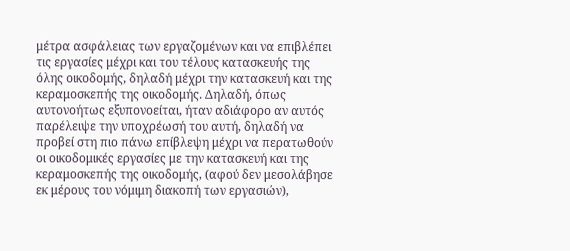μέτρα ασφάλειας των εργαζομένων και να επιβλέπει τις εργασίες μέχρι και του τέλους κατασκευής της όλης οικοδομής, δηλαδή μέχρι την κατασκευή και της κεραμοσκεπής της οικοδομής. Δηλαδή, όπως αυτονοήτως εξυπονοείται, ήταν αδιάφορο αν αυτός παρέλειψε την υποχρέωσή του αυτή, δηλαδή να προβεί στη πιο πάνω επίβλεψη μέχρι να περατωθούν οι οικοδομικές εργασίες με την κατασκευή και της κεραμοσκεπής της οικοδομής, (αφού δεν μεσολάβησε εκ μέρους του νόμιμη διακοπή των εργασιών),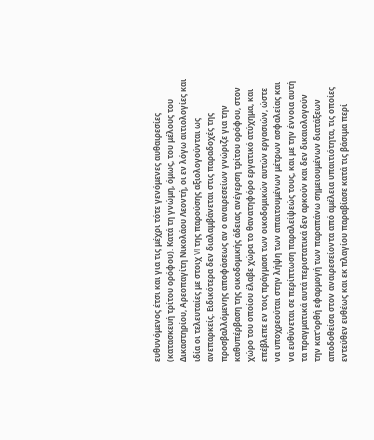ευθυνόμενος έτσι και για τις μέχρι τότε γενόμενες αυθαιρεσίες (κατασκευή τρίτου ορόφου). Κατά τη γνώμη, όμως, του μέλους του Δικαστηρίου, Αρεοπαγίτη Νικολάου Λεοντή, οι εν λόγω αιτιολογίες και ιδία οι τελευταίες με στοιχ VI της παρούσης αξιολογούνται ως ανεπαρκείς. Ειδικότερα δεν διαλαμβάνεται στις παραδοχές της προσβαλλόμενης αποφάσεως αν ο αναιρεσείων γνώριζε για την καθυπέρβαση της οικοδομικής άδειας ανέγερση τρίτου ορόφου, στον χώρο του οποίου έλαβε χώρα το θανατηφόρο εργατικό ατύχημα, και επέβλεπε εν τοις πράγμασι των οικοδομικών αυτών εργασιών, ώστε να υποχρεούται στην λήψη των απαιτουμένων μέτρων ασφαλείας και να ευθύνεται σε περίπτωση παραλείψεώς τους, και με την έννοια αυτή τα πραγματικά αυτά περιστατικά δεν αρκούν και δεν δικαιολογούν την κατ'ορθή εφαρμογή των παραπάνω σημειουμένων διατάξεων αποδοθείσα στον αναιρεσείοντα από αμέλεια υπαιτιότητα, τις οποίες εντεύθεν ευθέως και εκ πλαγίου παραβίασε κατά τις βάσιμα περί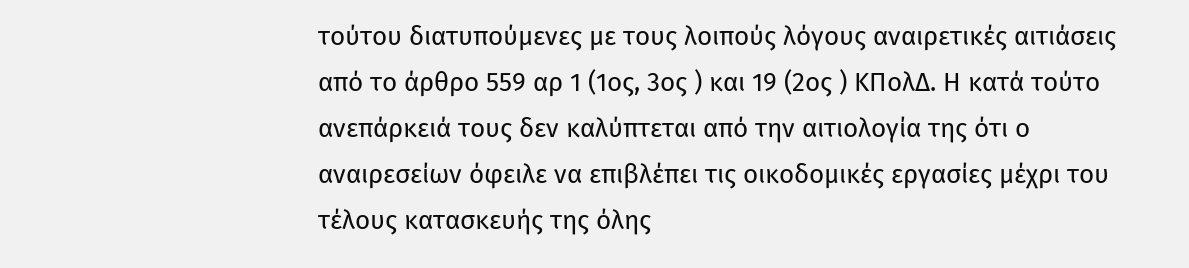τούτου διατυπούμενες με τους λοιπούς λόγους αναιρετικές αιτιάσεις από το άρθρο 559 αρ 1 (1ος, 3ος ) και 19 (2ος ) ΚΠολΔ. Η κατά τούτο ανεπάρκειά τους δεν καλύπτεται από την αιτιολογία της ότι ο αναιρεσείων όφειλε να επιβλέπει τις οικοδομικές εργασίες μέχρι του τέλους κατασκευής της όλης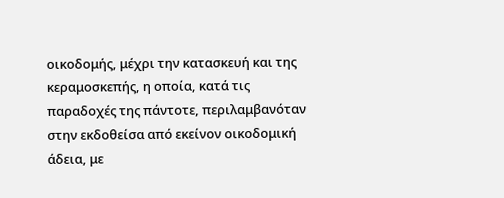οικοδομής, μέχρι την κατασκευή και της κεραμοσκεπής, η οποία, κατά τις παραδοχές της πάντοτε, περιλαμβανόταν στην εκδοθείσα από εκείνον οικοδομική άδεια, με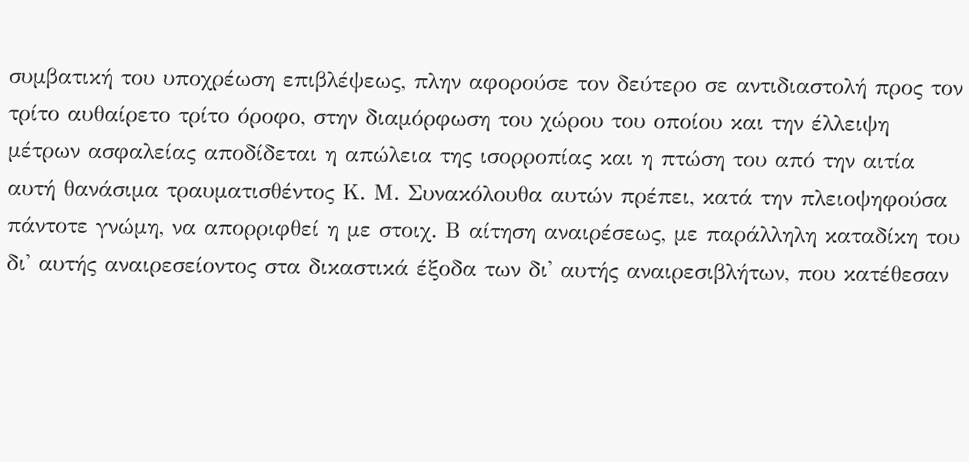συμβατική του υποχρέωση επιβλέψεως, πλην αφορούσε τον δεύτερο σε αντιδιαστολή προς τον τρίτο αυθαίρετο τρίτο όροφο, στην διαμόρφωση του χώρου του οποίου και την έλλειψη μέτρων ασφαλείας αποδίδεται η απώλεια της ισορροπίας και η πτώση του από την αιτία αυτή θανάσιμα τραυματισθέντος Κ. Μ. Συνακόλουθα αυτών πρέπει, κατά την πλειοψηφούσα πάντοτε γνώμη, να απορριφθεί η με στοιχ. Β αίτηση αναιρέσεως, με παράλληλη καταδίκη του δι' αυτής αναιρεσείοντος στα δικαστικά έξοδα των δι' αυτής αναιρεσιβλήτων, που κατέθεσαν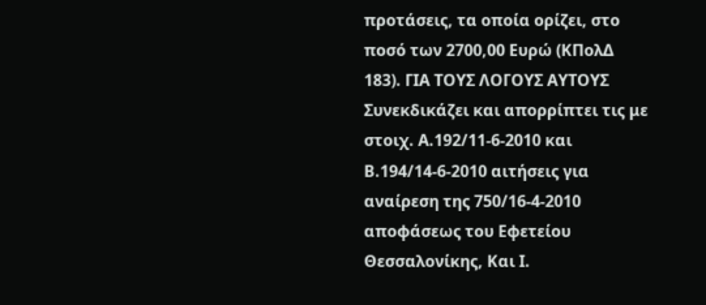προτάσεις, τα οποία ορίζει, στο ποσό των 2700,00 Ευρώ (ΚΠολΔ 183). ΓΙΑ ΤΟΥΣ ΛΟΓΟΥΣ ΑΥΤΟΥΣ Συνεκδικάζει και απορρίπτει τις με στοιχ. Α.192/11-6-2010 και Β.194/14-6-2010 αιτήσεις για αναίρεση της 750/16-4-2010 αποφάσεως του Εφετείου Θεσσαλονίκης, Και Ι.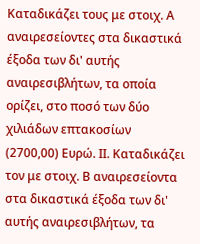Καταδικάζει τους με στοιχ. Α αναιρεσείοντες στα δικαστικά έξοδα των δι' αυτής αναιρεσιβλήτων, τα οποία ορίζει, στο ποσό των δύο χιλιάδων επτακοσίων (2700,00) Ευρώ. ΙΙ. Καταδικάζει τον με στοιχ. Β αναιρεσείοντα στα δικαστικά έξοδα των δι' αυτής αναιρεσιβλήτων, τα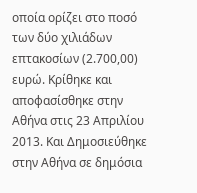οποία ορίζει στο ποσό των δύο χιλιάδων επτακοσίων (2.700,00) ευρώ. Κρίθηκε και αποφασίσθηκε στην Αθήνα στις 23 Απριλίου 2013. Και Δημοσιεύθηκε στην Αθήνα σε δημόσια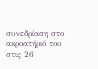συνεδρίαση στο ακροατήριό του στις 26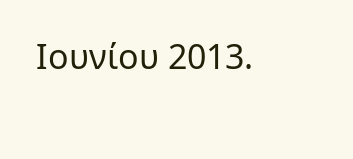Ιουνίου 2013.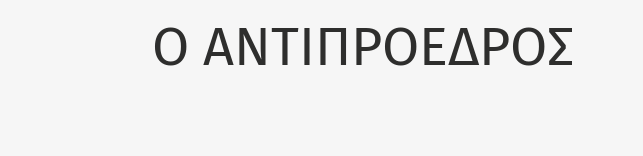Ο ΑΝΤΙΠΡΟΕΔΡΟΣ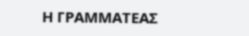Η ΓΡΑΜΜΑΤΕΑΣ